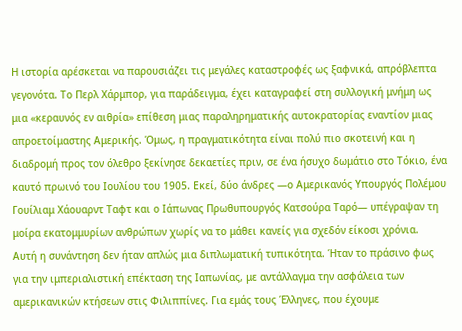Η ιστορία αρέσκεται να παρουσιάζει τις μεγάλες καταστροφές ως ξαφνικά, απρόβλεπτα γεγονότα. Το Περλ Χάρμπορ, για παράδειγμα, έχει καταγραφεί στη συλλογική μνήμη ως μια «κεραυνός εν αιθρία» επίθεση μιας παραληρηματικής αυτοκρατορίας εναντίον μιας απροετοίμαστης Αμερικής. Όμως, η πραγματικότητα είναι πολύ πιο σκοτεινή και η διαδρομή προς τον όλεθρο ξεκίνησε δεκαετίες πριν, σε ένα ήσυχο δωμάτιο στο Τόκιο, ένα καυτό πρωινό του Ιουλίου του 1905. Εκεί, δύο άνδρες —ο Αμερικανός Υπουργός Πολέμου Γουίλιαμ Χάουαρντ Ταφτ και ο Ιάπωνας Πρωθυπουργός Κατσούρα Ταρό— υπέγραψαν τη μοίρα εκατομμυρίων ανθρώπων χωρίς να το μάθει κανείς για σχεδόν είκοσι χρόνια.
Αυτή η συνάντηση δεν ήταν απλώς μια διπλωματική τυπικότητα. Ήταν το πράσινο φως για την ιμπεριαλιστική επέκταση της Ιαπωνίας, με αντάλλαγμα την ασφάλεια των αμερικανικών κτήσεων στις Φιλιππίνες. Για εμάς τους Έλληνες, που έχουμε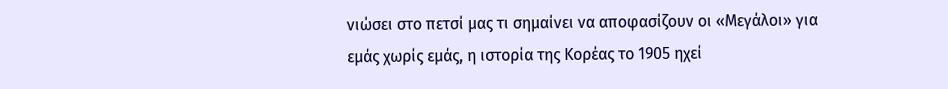νιώσει στο πετσί μας τι σημαίνει να αποφασίζουν οι «Μεγάλοι» για εμάς χωρίς εμάς, η ιστορία της Κορέας το 1905 ηχεί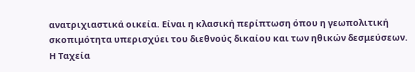ανατριχιαστικά οικεία. Είναι η κλασική περίπτωση όπου η γεωπολιτική σκοπιμότητα υπερισχύει του διεθνούς δικαίου και των ηθικών δεσμεύσεων.
Η Ταχεία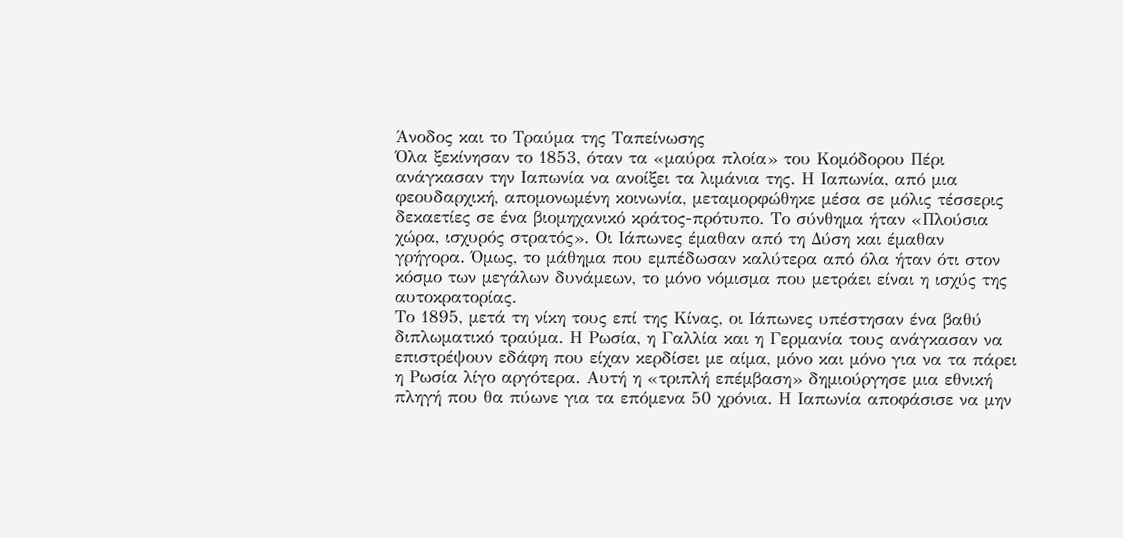Άνοδος και το Τραύμα της Ταπείνωσης
Όλα ξεκίνησαν το 1853, όταν τα «μαύρα πλοία» του Κομόδορου Πέρι ανάγκασαν την Ιαπωνία να ανοίξει τα λιμάνια της. Η Ιαπωνία, από μια φεουδαρχική, απομονωμένη κοινωνία, μεταμορφώθηκε μέσα σε μόλις τέσσερις δεκαετίες σε ένα βιομηχανικό κράτος-πρότυπο. Το σύνθημα ήταν «Πλούσια χώρα, ισχυρός στρατός». Οι Ιάπωνες έμαθαν από τη Δύση και έμαθαν γρήγορα. Όμως, το μάθημα που εμπέδωσαν καλύτερα από όλα ήταν ότι στον κόσμο των μεγάλων δυνάμεων, το μόνο νόμισμα που μετράει είναι η ισχύς της αυτοκρατορίας.
Το 1895, μετά τη νίκη τους επί της Κίνας, οι Ιάπωνες υπέστησαν ένα βαθύ διπλωματικό τραύμα. Η Ρωσία, η Γαλλία και η Γερμανία τους ανάγκασαν να επιστρέψουν εδάφη που είχαν κερδίσει με αίμα, μόνο και μόνο για να τα πάρει η Ρωσία λίγο αργότερα. Αυτή η «τριπλή επέμβαση» δημιούργησε μια εθνική πληγή που θα πύωνε για τα επόμενα 50 χρόνια. Η Ιαπωνία αποφάσισε να μην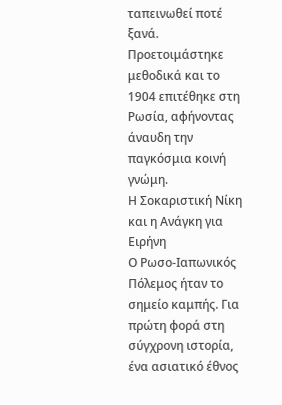ταπεινωθεί ποτέ ξανά. Προετοιμάστηκε μεθοδικά και το 1904 επιτέθηκε στη Ρωσία, αφήνοντας άναυδη την παγκόσμια κοινή γνώμη.
Η Σοκαριστική Νίκη και η Ανάγκη για Ειρήνη
Ο Ρωσο-Ιαπωνικός Πόλεμος ήταν το σημείο καμπής. Για πρώτη φορά στη σύγχρονη ιστορία, ένα ασιατικό έθνος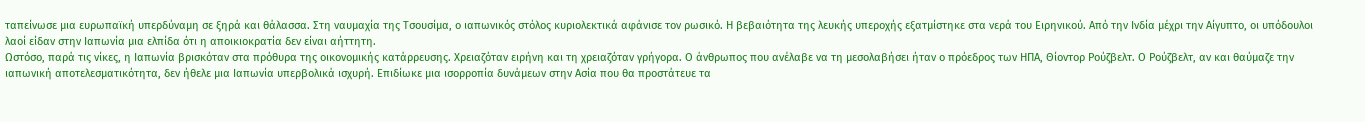ταπείνωσε μια ευρωπαϊκή υπερδύναμη σε ξηρά και θάλασσα. Στη ναυμαχία της Τσουσίμα, ο ιαπωνικός στόλος κυριολεκτικά αφάνισε τον ρωσικό. Η βεβαιότητα της λευκής υπεροχής εξατμίστηκε στα νερά του Ειρηνικού. Από την Ινδία μέχρι την Αίγυπτο, οι υπόδουλοι λαοί είδαν στην Ιαπωνία μια ελπίδα ότι η αποικιοκρατία δεν είναι αήττητη.
Ωστόσο, παρά τις νίκες, η Ιαπωνία βρισκόταν στα πρόθυρα της οικονομικής κατάρρευσης. Χρειαζόταν ειρήνη και τη χρειαζόταν γρήγορα. Ο άνθρωπος που ανέλαβε να τη μεσολαβήσει ήταν ο πρόεδρος των ΗΠΑ, Θίοντορ Ρούζβελτ. Ο Ρούζβελτ, αν και θαύμαζε την ιαπωνική αποτελεσματικότητα, δεν ήθελε μια Ιαπωνία υπερβολικά ισχυρή. Επιδίωκε μια ισορροπία δυνάμεων στην Ασία που θα προστάτευε τα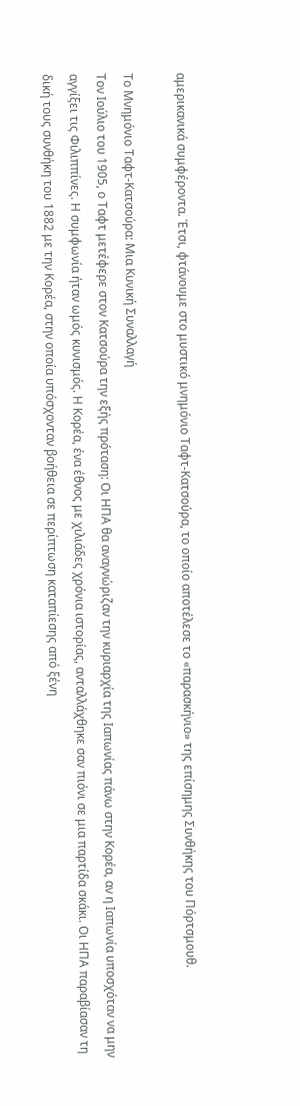αμερικανικά συμφέροντα. Έτσι, φτάνουμε στο μυστικό μνημόνιο Ταφτ-Κατσούρα, το οποίο αποτέλεσε το «παρασκήνιο» της επίσημης Συνθήκης του Πόρτσμουθ.

Το Μνημόνιο Ταφτ-Κατσούρα: Μια Κυνική Συναλλαγή
Τον Ιούλιο του 1905, ο Ταφτ μετέφερε στον Κατσούρα την εξής πρόταση: Οι ΗΠΑ θα αναγνώριζαν την κυριαρχία της Ιαπωνίας πάνω στην Κορέα, αν η Ιαπωνία υποσχόταν να μην αγγίξει τις Φιλιππίνες. Η συμφωνία ήταν ωμός κυνισμός. Η Κορέα, ένα έθνος με χιλιάδες χρόνια ιστορίας, ανταλλάχθηκε σαν πιόνι σε μια παρτίδα σκάκι. Οι ΗΠΑ παραβίασαν τη δική τους συνθήκη του 1882 με την Κορέα, στην οποία υπόσχονταν βοήθεια σε περίπτωση καταπίεσης από ξένη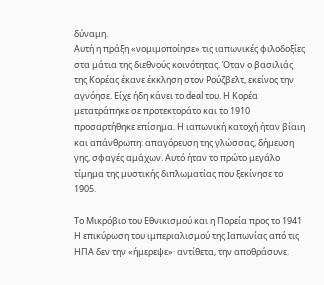δύναμη.
Αυτή η πράξη «νομιμοποίησε» τις ιαπωνικές φιλοδοξίες στα μάτια της διεθνούς κοινότητας. Όταν ο βασιλιάς της Κορέας έκανε έκκληση στον Ρούζβελτ, εκείνος την αγνόησε. Είχε ήδη κάνει το deal του. Η Κορέα μετατράπηκε σε προτεκτοράτο και το 1910 προσαρτήθηκε επίσημα. Η ιαπωνική κατοχή ήταν βίαιη και απάνθρωπη: απαγόρευση της γλώσσας, δήμευση γης, σφαγές αμάχων. Αυτό ήταν το πρώτο μεγάλο τίμημα της μυστικής διπλωματίας που ξεκίνησε το 1905.

Το Μικρόβιο του Εθνικισμού και η Πορεία προς το 1941
Η επικύρωση του ιμπεριαλισμού της Ιαπωνίας από τις ΗΠΑ δεν την «ήμερεψε»· αντίθετα, την αποθράσυνε.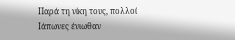Παρά τη νίκη τους, πολλοί Ιάπωνες ένιωθαν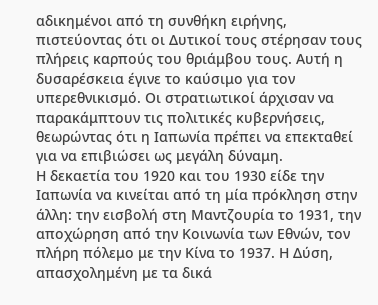αδικημένοι από τη συνθήκη ειρήνης, πιστεύοντας ότι οι Δυτικοί τους στέρησαν τους πλήρεις καρπούς του θριάμβου τους. Αυτή η δυσαρέσκεια έγινε το καύσιμο για τον υπερεθνικισμό. Οι στρατιωτικοί άρχισαν να παρακάμπτουν τις πολιτικές κυβερνήσεις, θεωρώντας ότι η Ιαπωνία πρέπει να επεκταθεί για να επιβιώσει ως μεγάλη δύναμη.
Η δεκαετία του 1920 και του 1930 είδε την Ιαπωνία να κινείται από τη μία πρόκληση στην άλλη: την εισβολή στη Μαντζουρία το 1931, την αποχώρηση από την Κοινωνία των Εθνών, τον πλήρη πόλεμο με την Κίνα το 1937. Η Δύση, απασχολημένη με τα δικά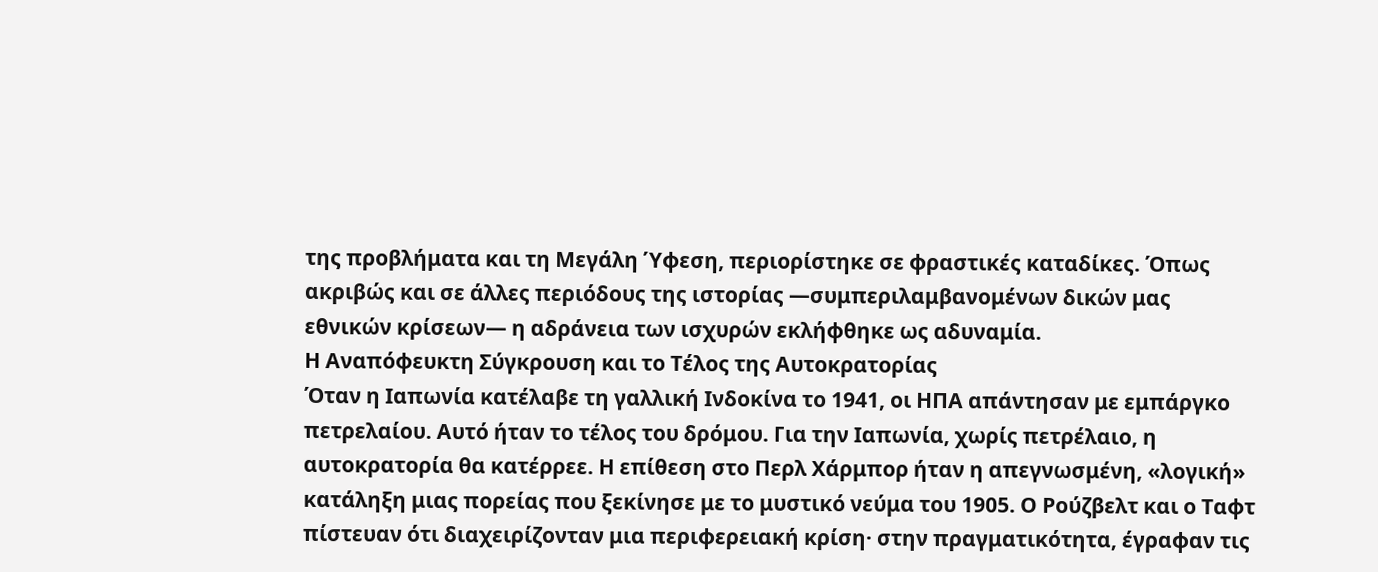της προβλήματα και τη Μεγάλη Ύφεση, περιορίστηκε σε φραστικές καταδίκες. Όπως ακριβώς και σε άλλες περιόδους της ιστορίας —συμπεριλαμβανομένων δικών μας εθνικών κρίσεων— η αδράνεια των ισχυρών εκλήφθηκε ως αδυναμία.
Η Αναπόφευκτη Σύγκρουση και το Τέλος της Αυτοκρατορίας
Όταν η Ιαπωνία κατέλαβε τη γαλλική Ινδοκίνα το 1941, οι ΗΠΑ απάντησαν με εμπάργκο πετρελαίου. Αυτό ήταν το τέλος του δρόμου. Για την Ιαπωνία, χωρίς πετρέλαιο, η αυτοκρατορία θα κατέρρεε. Η επίθεση στο Περλ Χάρμπορ ήταν η απεγνωσμένη, «λογική» κατάληξη μιας πορείας που ξεκίνησε με το μυστικό νεύμα του 1905. Ο Ρούζβελτ και ο Ταφτ πίστευαν ότι διαχειρίζονταν μια περιφερειακή κρίση· στην πραγματικότητα, έγραφαν τις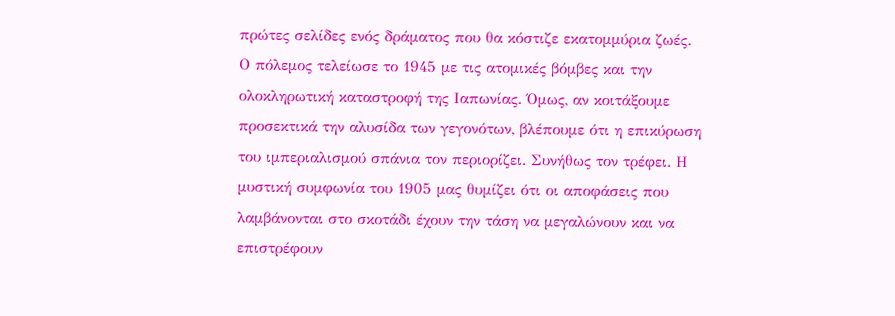πρώτες σελίδες ενός δράματος που θα κόστιζε εκατομμύρια ζωές.
Ο πόλεμος τελείωσε το 1945 με τις ατομικές βόμβες και την ολοκληρωτική καταστροφή της Ιαπωνίας. Όμως, αν κοιτάξουμε προσεκτικά την αλυσίδα των γεγονότων, βλέπουμε ότι η επικύρωση του ιμπεριαλισμού σπάνια τον περιορίζει. Συνήθως τον τρέφει. Η μυστική συμφωνία του 1905 μας θυμίζει ότι οι αποφάσεις που λαμβάνονται στο σκοτάδι έχουν την τάση να μεγαλώνουν και να επιστρέφουν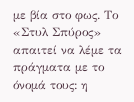με βία στο φως. Το «Στυλ Σπύρος» απαιτεί να λέμε τα πράγματα με το όνομά τους: η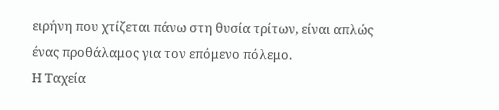ειρήνη που χτίζεται πάνω στη θυσία τρίτων, είναι απλώς ένας προθάλαμος για τον επόμενο πόλεμο.
Η Ταχεία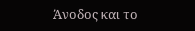Άνοδος και το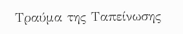Τραύμα της Ταπείνωσης